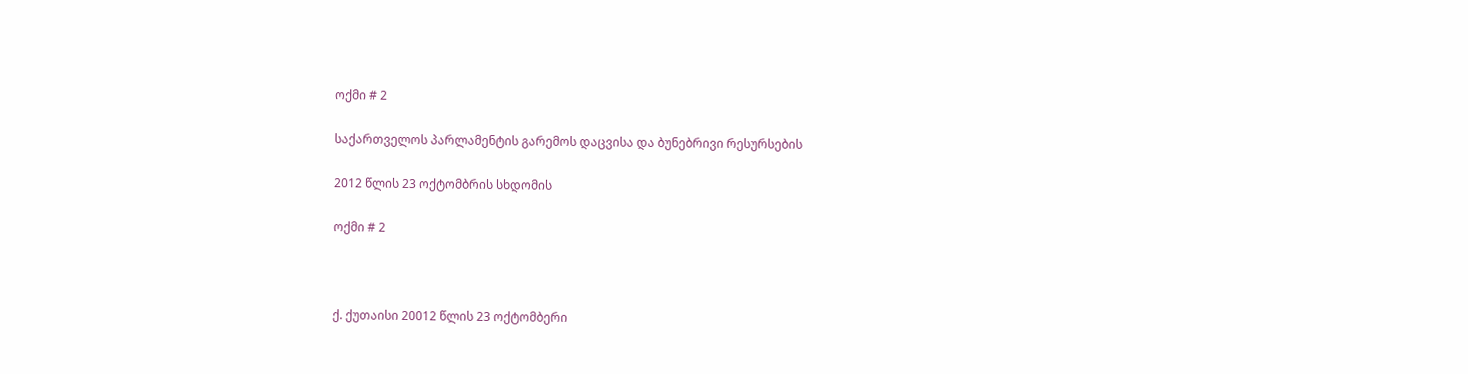ოქმი # 2

საქართველოს პარლამენტის გარემოს დაცვისა და ბუნებრივი რესურსების

2012 წლის 23 ოქტომბრის სხდომის

ოქმი # 2



ქ. ქუთაისი 20012 წლის 23 ოქტომბერი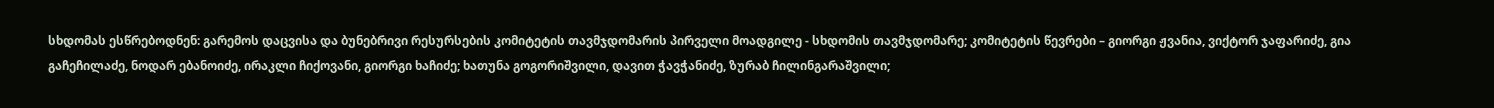სხდომას ესწრებოდნენ: გარემოს დაცვისა და ბუნებრივი რესურსების კომიტეტის თავმჯდომარის პირველი მოადგილე - სხდომის თავმჯდომარე; კომიტეტის წევრები – გიორგი ჟვანია, ვიქტორ ჯაფარიძე, გია გაჩეჩილაძე, ნოდარ ებანოიძე, ირაკლი ჩიქოვანი, გიორგი ხაჩიძე; ხათუნა გოგორიშვილი, დავით ჭავჭანიძე, ზურაბ ჩილინგარაშვილი;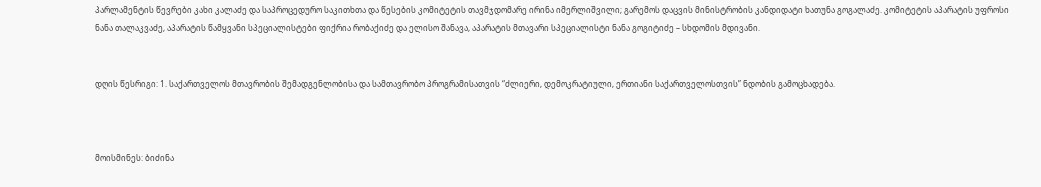პარლამენტის წევრები კახი კალაძე და საპროცედურო საკითხთა და წესების კომიტეტის თავმჯდომარე ირინა იმერლიშვილი; გარემოს დაცვის მინისტრობის კანდიდატი ხათუნა გოგალაძე. კომიტეტის აპარატის უფროსი ნანა თალაკვაძე, აპარატის წამყვანი სპეციალისტები ფიქრია რობაქიძე და ელისო შანავა, აპარატის მთავარი სპეციალისტი ნანა გოგიტიძე – სხდომის მდივანი.


დღის წესრიგი: 1. საქართველოს მთავრობის შემადგენლობისა და სამთავრობო პროგრამისათვის “ძლიერი, დემოკრატიული, ერთიანი საქართველოსთვის” ნდობის გამოცხადება.



მოისმინეს: ბიძინა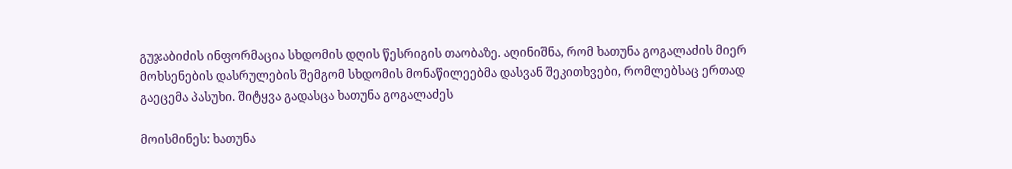გუჯაბიძის ინფორმაცია სხდომის დღის წესრიგის თაობაზე. აღინიშნა, რომ ხათუნა გოგალაძის მიერ მოხსენების დასრულების შემგომ სხდომის მონაწილეებმა დასვან შეკითხვები, რომლებსაც ერთად გაეცემა პასუხი. შიტყვა გადასცა ხათუნა გოგალაძეს

მოისმინეს: ხათუნა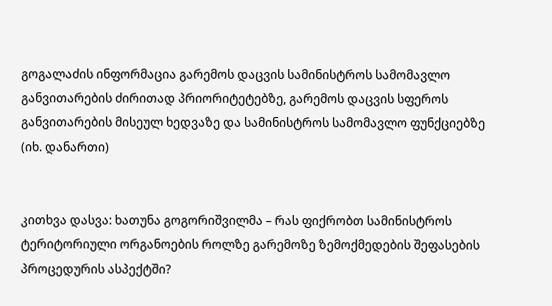გოგალაძის ინფორმაცია გარემოს დაცვის სამინისტროს სამომავლო განვითარების ძირითად პრიორიტეტებზე, გარემოს დაცვის სფეროს განვითარების მისეულ ხედვაზე და სამინისტროს სამომავლო ფუნქციებზე (იხ. დანართი)


კითხვა დასვა: ხათუნა გოგორიშვილმა – რას ფიქრობთ სამინისტროს ტერიტორიული ორგანოების როლზე გარემოზე ზემოქმედების შეფასების პროცედურის ასპექტში?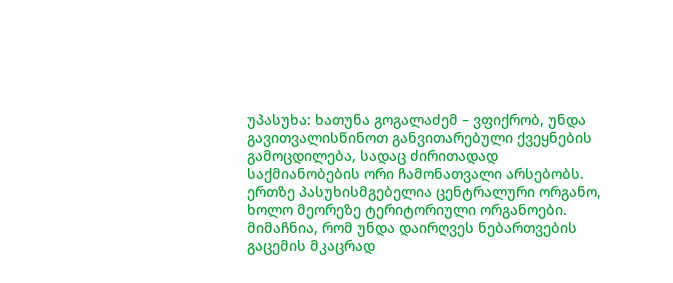უპასუხა: ხათუნა გოგალაძემ – ვფიქრობ, უნდა გავითვალისწინოთ განვითარებული ქვეყნების გამოცდილება, სადაც ძირითადად საქმიანობების ორი ჩამონათვალი არსებობს. ერთზე პასუხისმგებელია ცენტრალური ორგანო, ხოლო მეორეზე ტერიტორიული ორგანოები. მიმაჩნია, რომ უნდა დაირღვეს ნებართვების გაცემის მკაცრად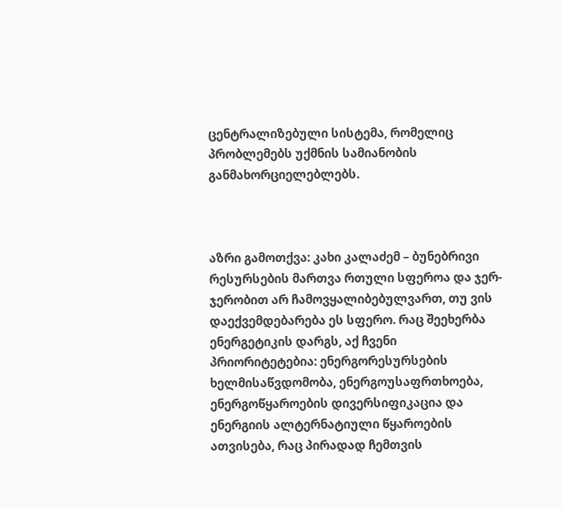ცენტრალიზებული სისტემა, რომელიც პრობლემებს უქმნის სამიანობის განმახორციელებლებს.



აზრი გამოთქვა: კახი კალაძემ – ბუნებრივი რესურსების მართვა რთული სფეროა და ჯერ-ჯერობით არ ჩამოვყალიბებულვართ, თუ ვის დაექვემდებარება ეს სფერო. რაც შეეხერბა ენერგეტიკის დარგს, აქ ჩვენი პრიორიტეტებია: ენერგორესურსების ხელმისაწვდომობა, ენერგოუსაფრთხოება, ენერგოწყაროების დივერსიფიკაცია და ენერგიის ალტერნატიული წყაროების ათვისება, რაც პირადად ჩემთვის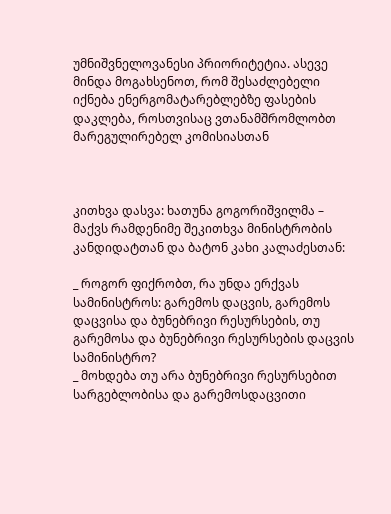უმნიშვნელოვანესი პრიორიტეტია. ასევე მინდა მოგახსენოთ, რომ შესაძლებელი იქნება ენერგომატარებლებზე ფასების დაკლება, როსთვისაც ვთანამშრომლობთ მარეგულირებელ კომისიასთან



კითხვა დასვა: ხათუნა გოგორიშვილმა – მაქვს რამდენიმე შეკითხვა მინისტრობის კანდიდატთან და ბატონ კახი კალაძესთან:

_ როგორ ფიქრობთ, რა უნდა ერქვას სამინისტროს: გარემოს დაცვის, გარემოს დაცვისა და ბუნებრივი რესურსების, თუ გარემოსა და ბუნებრივი რესურსების დაცვის სამინისტრო?
_ მოხდება თუ არა ბუნებრივი რესურსებით სარგებლობისა და გარემოსდაცვითი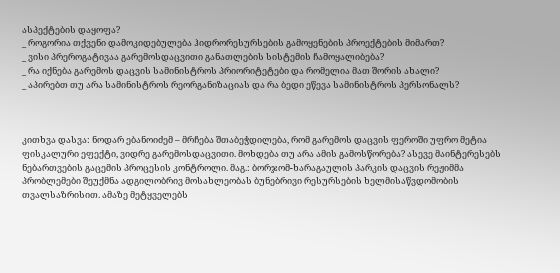ასპექტების დაყოფა?
_ როგორია თქვენი დამოკიდებულება ჰიდრორესურსების გამოყენების პროექტების მიმართ?
_ ვისი პრეროგატივაა გარემოსდაცვითი განათლების სისტემის ჩამოყალიბება?
_ რა იქნება გარემოს დაცვის სამინისტროს პრიორიტეტები და რომელია მათ შორის ახალი?
_ აპირებთ თუ არა სამინისტროს რეორგანიზაციას და რა ბედი ეწევა სამინისტროს პერსონალს?



კითხვა დასვა: ნოდარ ებანოიძემ – მრჩება შთაბეჭდილება, რომ გარემოს დაცვის ფეროში უფრო მეტია ფისკალური ეფექტი, ვიდრე გარემოსდაცვითი. მოხდება თუ არა ამის გამოსწორება? ასევე მაინტერესებს ნებართვების გაცემის პროცესის კონტროლი. მაგ.: ბორჯომ-ხარაგაულის პარკის დაცვის რეჟიმმა პრობლემები შეუქმნა ადგილობრივ მოსახლეობას ბუნებრივი რესურსების ხელმისაწვდომობის თვალსაზრისით. ამაზე მეტყველებს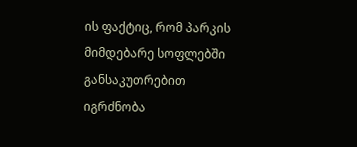ის ფაქტიც, რომ პარკის მიმდებარე სოფლებში განსაკუთრებით იგრძნობა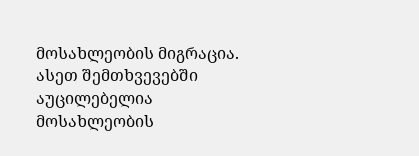მოსახლეობის მიგრაცია. ასეთ შემთხვევებში აუცილებელია მოსახლეობის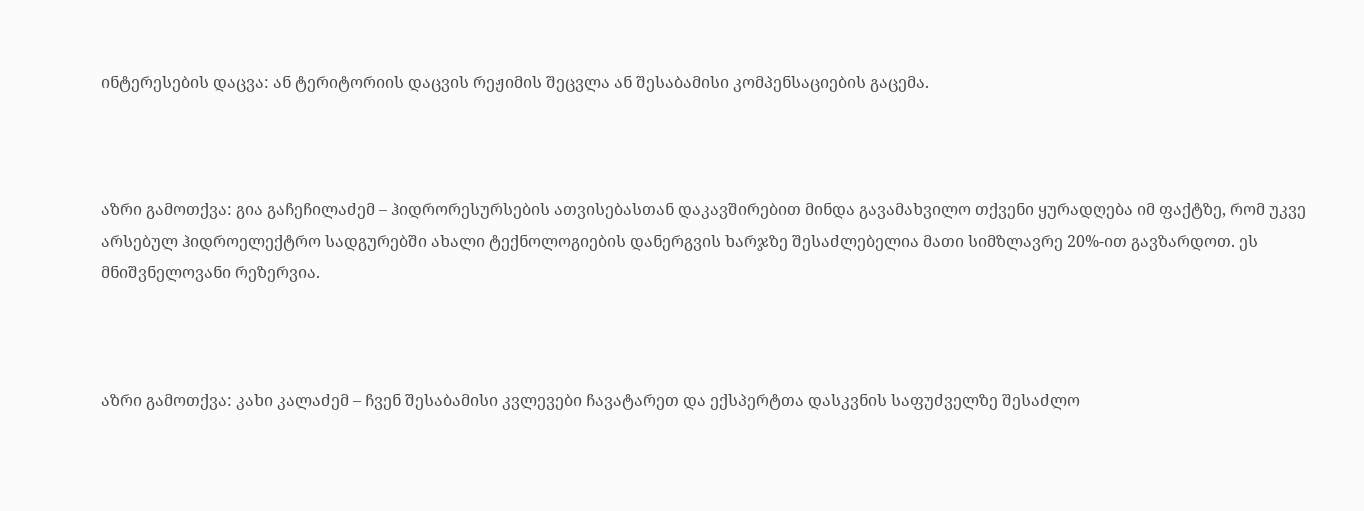ინტერესების დაცვა: ან ტერიტორიის დაცვის რეჟიმის შეცვლა ან შესაბამისი კომპენსაციების გაცემა.



აზრი გამოთქვა: გია გაჩეჩილაძემ – ჰიდრორესურსების ათვისებასთან დაკავშირებით მინდა გავამახვილო თქვენი ყურადღება იმ ფაქტზე, რომ უკვე არსებულ ჰიდროელექტრო სადგურებში ახალი ტექნოლოგიების დანერგვის ხარჯზე შესაძლებელია მათი სიმზლავრე 20%-ით გავზარდოთ. ეს მნიშვნელოვანი რეზერვია.



აზრი გამოთქვა: კახი კალაძემ – ჩვენ შესაბამისი კვლევები ჩავატარეთ და ექსპერტთა დასკვნის საფუძველზე შესაძლო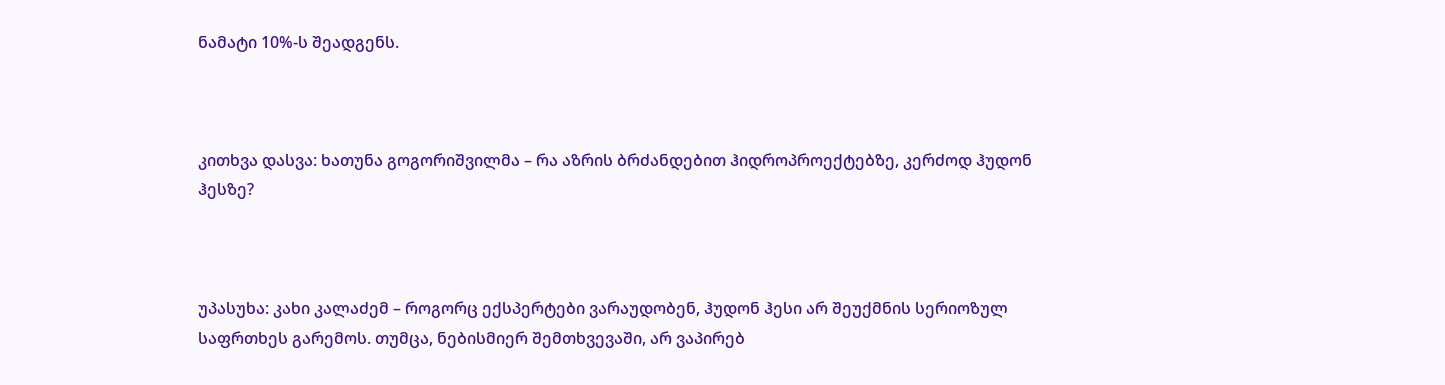ნამატი 10%-ს შეადგენს.



კითხვა დასვა: ხათუნა გოგორიშვილმა – რა აზრის ბრძანდებით ჰიდროპროექტებზე, კერძოდ ჰუდონ ჰესზე?



უპასუხა: კახი კალაძემ – როგორც ექსპერტები ვარაუდობენ, ჰუდონ ჰესი არ შეუქმნის სერიოზულ საფრთხეს გარემოს. თუმცა, ნებისმიერ შემთხვევაში, არ ვაპირებ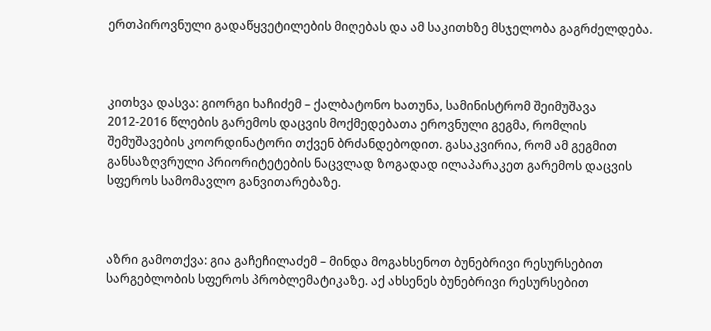ერთპიროვნული გადაწყვეტილების მიღებას და ამ საკითხზე მსჯელობა გაგრძელდება.



კითხვა დასვა: გიორგი ხაჩიძემ – ქალბატონო ხათუნა, სამინისტრომ შეიმუშავა 2012-2016 წლების გარემოს დაცვის მოქმედებათა ეროვნული გეგმა, რომლის შემუშავების კოორდინატორი თქვენ ბრძანდებოდით. გასაკვირია, რომ ამ გეგმით განსაზღვრული პრიორიტეტების ნაცვლად ზოგადად ილაპარაკეთ გარემოს დაცვის სფეროს სამომავლო განვითარებაზე.



აზრი გამოთქვა: გია გაჩეჩილაძემ – მინდა მოგახსენოთ ბუნებრივი რესურსებით სარგებლობის სფეროს პრობლემატიკაზე. აქ ახსენეს ბუნებრივი რესურსებით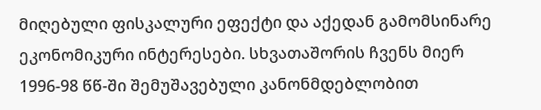მიღებული ფისკალური ეფექტი და აქედან გამომსინარე ეკონომიკური ინტერესები. სხვათაშორის ჩვენს მიერ 1996-98 წწ-ში შემუშავებული კანონმდებლობით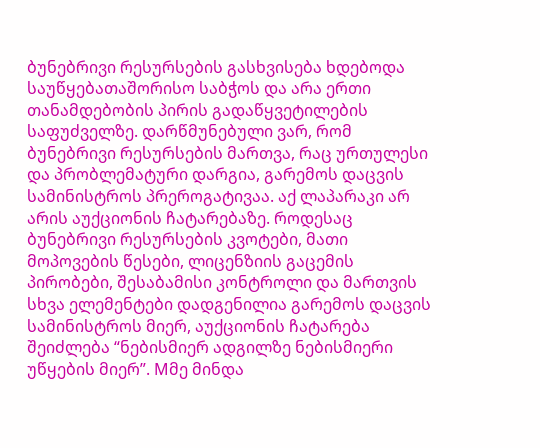ბუნებრივი რესურსების გასხვისება ხდებოდა საუწყებათაშორისო საბჭოს და არა ერთი თანამდებობის პირის გადაწყვეტილების საფუძველზე. დარწმუნებული ვარ, რომ ბუნებრივი რესურსების მართვა, რაც ურთულესი და პრობლემატური დარგია, გარემოს დაცვის სამინისტროს პრეროგატივაა. აქ ლაპარაკი არ არის აუქციონის ჩატარებაზე. როდესაც ბუნებრივი რესურსების კვოტები, მათი მოპოვების წესები, ლიცენზიის გაცემის პირობები, შესაბამისი კონტროლი და მართვის სხვა ელემენტები დადგენილია გარემოს დაცვის სამინისტროს მიერ, აუქციონის ჩატარება შეიძლება “ნებისმიერ ადგილზე ნებისმიერი უწყების მიერ”. Mმე მინდა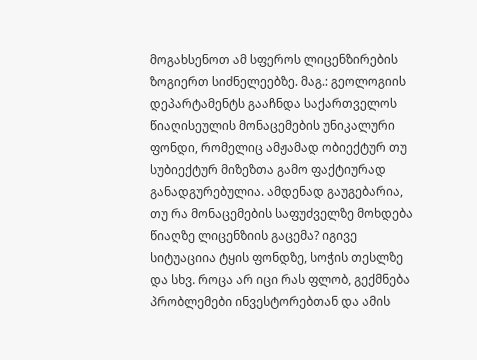მოგახსენოთ ამ სფეროს ლიცენზირების ზოგიერთ სიძნელეებზე. მაგ.: გეოლოგიის დეპარტამენტს გააჩნდა საქართველოს წიაღისეულის მონაცემების უნიკალური ფონდი, რომელიც ამჟამად ობიექტურ თუ სუბიექტურ მიზეზთა გამო ფაქტიურად განადგურებულია. ამდენად გაუგებარია, თუ რა მონაცემების საფუძველზე მოხდება წიაღზე ლიცენზიის გაცემა? იგივე სიტუაციია ტყის ფონდზე, სოჭის თესლზე და სხვ. როცა არ იცი რას ფლობ, გექმნება პრობლემები ინვესტორებთან და ამის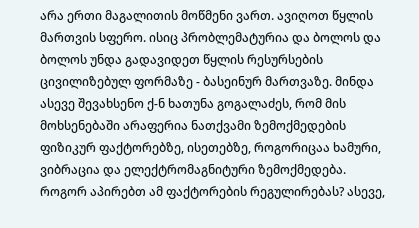არა ერთი მაგალითის მოწმენი ვართ. ავიღოთ წყლის მართვის სფერო. ისიც პრობლემატურია და ბოლოს და ბოლოს უნდა გადავიდეთ წყლის რესურსების ცივილიზებულ ფორმაზე - ბასეინურ მართვაზე. მინდა ასევე შევახსენო ქ-ნ ხათუნა გოგალაძეს, რომ მის მოხსენებაში არაფერია ნათქვამი ზემოქმედების ფიზიკურ ფაქტორებზე, ისეთებზე, როგორიცაა ხამური, ვიბრაცია და ელექტრომაგნიტური ზემოქმედება. როგორ აპირებთ ამ ფაქტორების რეგულირებას? ასევე,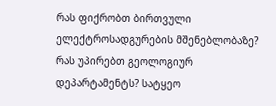რას ფიქრობთ ბირთვული ელექტროსადგურების მშენებლობაზე? რას უპირებთ გეოლოგიურ დეპარტამენტს? სატყეო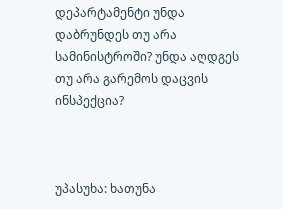დეპარტამენტი უნდა დაბრუნდეს თუ არა სამინისტროში? უნდა აღდგეს თუ არა გარემოს დაცვის ინსპექცია?



უპასუხა: ხათუნა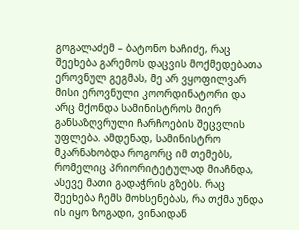გოგალაძემ – ბატონო ხაჩიძე, რაც შეეხება გარემოს დაცვის მოქმედებათა ეროვნულ გეგმას, მე არ ვყოფილვარ მისი ეროვნული კოორდინატორი და არც მქონდა სამინისტროს მიერ განსაზღვრული ჩარჩოების შეცვლის უფლება. ამდენად, სამინისტრო მკარნახობდა როგორც იმ თემებს, რომელიც პრიორიტეტულად მიაჩნდა, ასევე მათი გადაჭრის გზებს. რაც შეეხება ჩემს მოხსენებას, რა თქმა უნდა ის იყო ზოგადი, ვინაიდან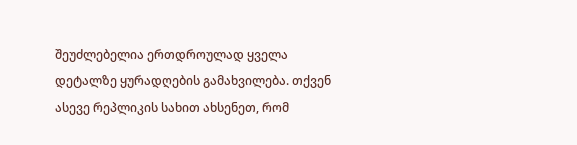შეუძლებელია ერთდროულად ყველა დეტალზე ყურადღების გამახვილება. თქვენ ასევე რეპლიკის სახით ახსენეთ, რომ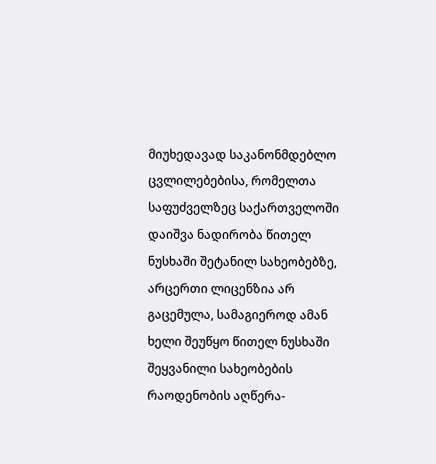მიუხედავად საკანონმდებლო ცვლილებებისა, რომელთა საფუძველზეც საქართველოში დაიშვა ნადირობა წითელ ნუსხაში შეტანილ სახეობებზე, არცერთი ლიცენზია არ გაცემულა, სამაგიეროდ ამან ხელი შეუწყო წითელ ნუსხაში შეყვანილი სახეობების რაოდენობის აღწერა-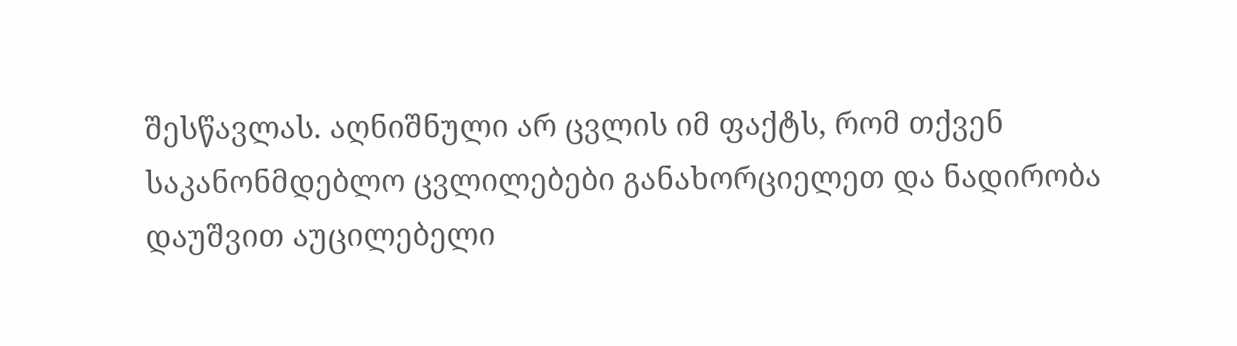შესწავლას. აღნიშნული არ ცვლის იმ ფაქტს, რომ თქვენ საკანონმდებლო ცვლილებები განახორციელეთ და ნადირობა დაუშვით აუცილებელი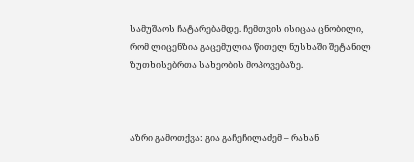სამუშაოს ჩატარებამდე. ჩემთვის ისიცაა ცნობილი, რომ ლიცენზია გაცემულია წითელ ნუსხაში შეტანილ ზუთხისებრთა სახეობის მოპოვებაზე.



აზრი გამოთქვა: გია გაჩეჩილაძემ – რახან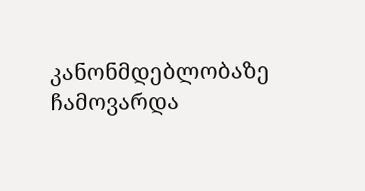კანონმდებლობაზე ჩამოვარდა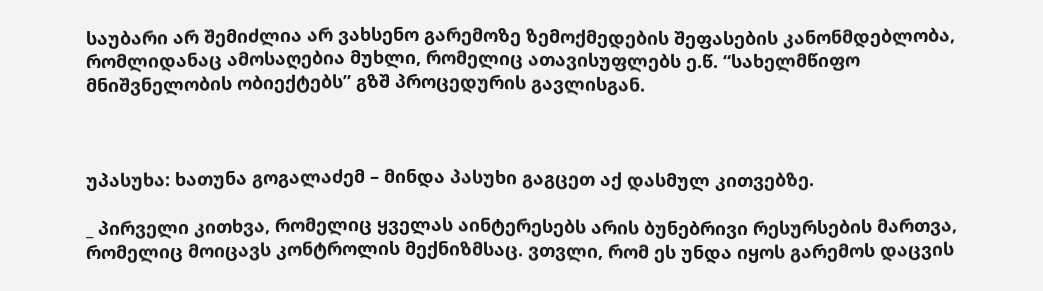საუბარი არ შემიძლია არ ვახსენო გარემოზე ზემოქმედების შეფასების კანონმდებლობა, რომლიდანაც ამოსაღებია მუხლი, რომელიც ათავისუფლებს ე.წ. “სახელმწიფო მნიშვნელობის ობიექტებს” გზშ პროცედურის გავლისგან.



უპასუხა: ხათუნა გოგალაძემ – მინდა პასუხი გაგცეთ აქ დასმულ კითვებზე.

_ პირველი კითხვა, რომელიც ყველას აინტერესებს არის ბუნებრივი რესურსების მართვა, რომელიც მოიცავს კონტროლის მექნიზმსაც. ვთვლი, რომ ეს უნდა იყოს გარემოს დაცვის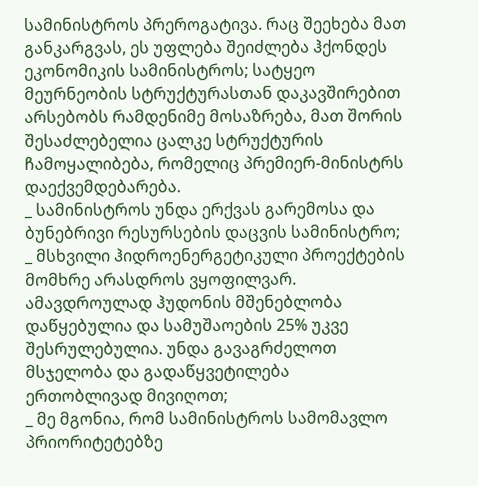სამინისტროს პრეროგატივა. რაც შეეხება მათ განკარგვას, ეს უფლება შეიძლება ჰქონდეს ეკონომიკის სამინისტროს; სატყეო მეურნეობის სტრუქტურასთან დაკავშირებით არსებობს რამდენიმე მოსაზრება, მათ შორის შესაძლებელია ცალკე სტრუქტურის ჩამოყალიბება, რომელიც პრემიერ-მინისტრს დაექვემდებარება.
_ სამინისტროს უნდა ერქვას გარემოსა და ბუნებრივი რესურსების დაცვის სამინისტრო;
_ მსხვილი ჰიდროენერგეტიკული პროექტების მომხრე არასდროს ვყოფილვარ. ამავდროულად ჰუდონის მშენებლობა დაწყებულია და სამუშაოების 25% უკვე შესრულებულია. უნდა გავაგრძელოთ მსჯელობა და გადაწყვეტილება ერთობლივად მივიღოთ;
_ მე მგონია, რომ სამინისტროს სამომავლო პრიორიტეტებზე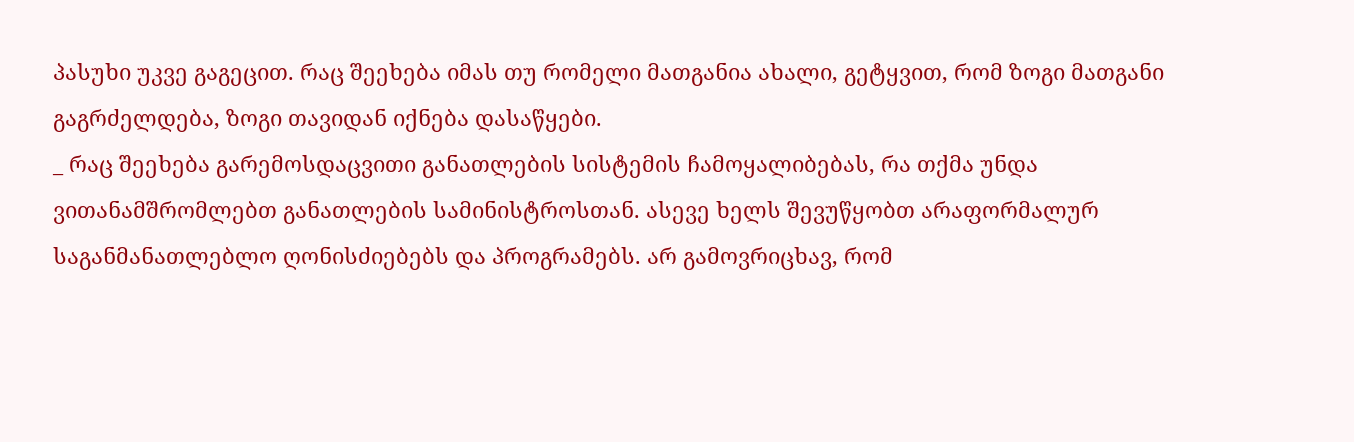პასუხი უკვე გაგეცით. რაც შეეხება იმას თუ რომელი მათგანია ახალი, გეტყვით, რომ ზოგი მათგანი გაგრძელდება, ზოგი თავიდან იქნება დასაწყები.
_ რაც შეეხება გარემოსდაცვითი განათლების სისტემის ჩამოყალიბებას, რა თქმა უნდა ვითანამშრომლებთ განათლების სამინისტროსთან. ასევე ხელს შევუწყობთ არაფორმალურ საგანმანათლებლო ღონისძიებებს და პროგრამებს. არ გამოვრიცხავ, რომ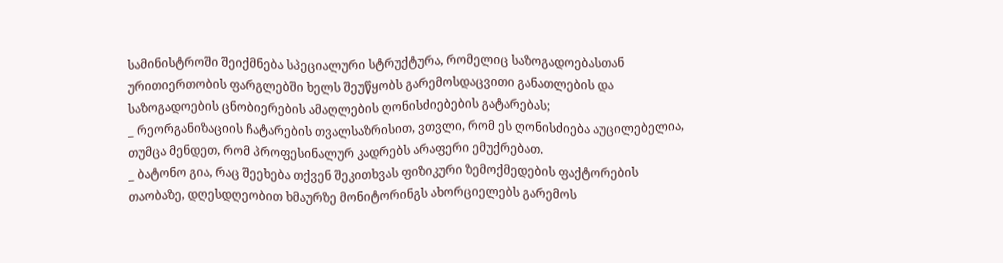სამინისტროში შეიქმნება სპეციალური სტრუქტურა, რომელიც საზოგადოებასთან ურითიერთობის ფარგლებში ხელს შეუწყობს გარემოსდაცვითი განათლების და საზოგადოების ცნობიერების ამაღლების ღონისძიებების გატარებას;
_ რეორგანიზაციის ჩატარების თვალსაზრისით, ვთვლი, რომ ეს ღონისძიება აუცილებელია, თუმცა მენდეთ, რომ პროფესინალურ კადრებს არაფერი ემუქრებათ.
_ ბატონო გია, რაც შეეხება თქვენ შეკითხვას ფიზიკური ზემოქმედების ფაქტორების თაობაზე, დღესდღეობით ხმაურზე მონიტორინგს ახორციელებს გარემოს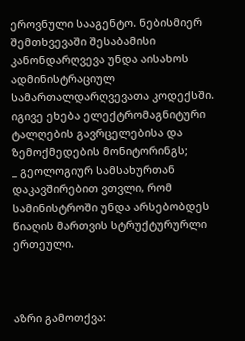ეროვნული სააგენტო. ნებისმიერ შემთხვევაში შესაბამისი კანონდარღვევა უნდა აისახოს ადმინისტრაციულ სამართალდარღვევათა კოდექსში. იგივე ეხება ელექტრომაგნიტური ტალღების გავრცელებისა და ზემოქმედების მონიტორინგს;
_ გეოლოგიურ სამსახურთან დაკავშირებით ვთვლი, რომ სამინისტროში უნდა არსებობდეს წიაღის მართვის სტრუქტურურლი ერთეული.



აზრი გამოთქვა: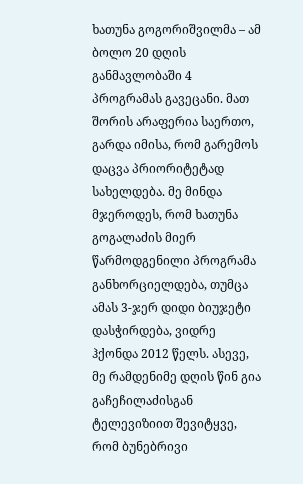ხათუნა გოგორიშვილმა – ამ ბოლო 20 დღის განმავლობაში 4 პროგრამას გავეცანი. მათ შორის არაფერია საერთო, გარდა იმისა, რომ გარემოს დაცვა პრიორიტეტად სახელდება. მე მინდა მჯეროდეს, რომ ხათუნა გოგალაძის მიერ წარმოდგენილი პროგრამა განხორციელდება, თუმცა ამას 3-ჯერ დიდი ბიუჯეტი დასჭირდება, ვიდრე ჰქონდა 2012 წელს. ასევე, მე რამდენიმე დღის წინ გია გაჩეჩილაძისგან ტელევიზიით შევიტყვე, რომ ბუნებრივი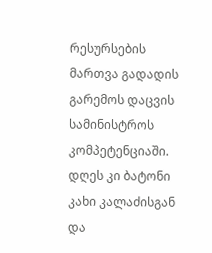რესურსების მართვა გადადის გარემოს დაცვის სამინისტროს კომპეტენციაში. დღეს კი ბატონი კახი კალაძისგან და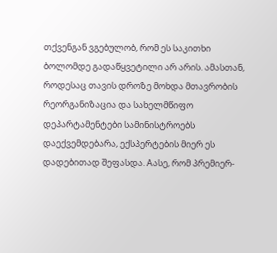თქვენგან ვგებულობ, რომ ეს საკითხი ბოლომდე გადაწყვეტილი არ არის. ამასთან, როდესაც თავის დროზე მოხდა მთავრობის რეორგანიზაცია და სახელმწიფო დეპარტამენტები სამინისტროებს დაექვემდებარა, ექსპერტების მიერ ეს დადებითად შეფასდა. Aასე, რომ პრემიერ-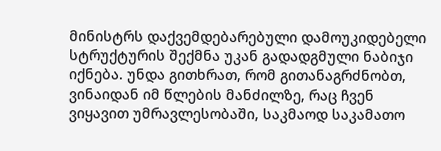მინისტრს დაქვემდებარებული დამოუკიდებელი სტრუქტურის შექმნა უკან გადადგმული ნაბიჯი იქნება. უნდა გითხრათ, რომ გითანაგრძნობთ, ვინაიდან იმ წლების მანძილზე, რაც ჩვენ ვიყავით უმრავლესობაში, საკმაოდ საკამათო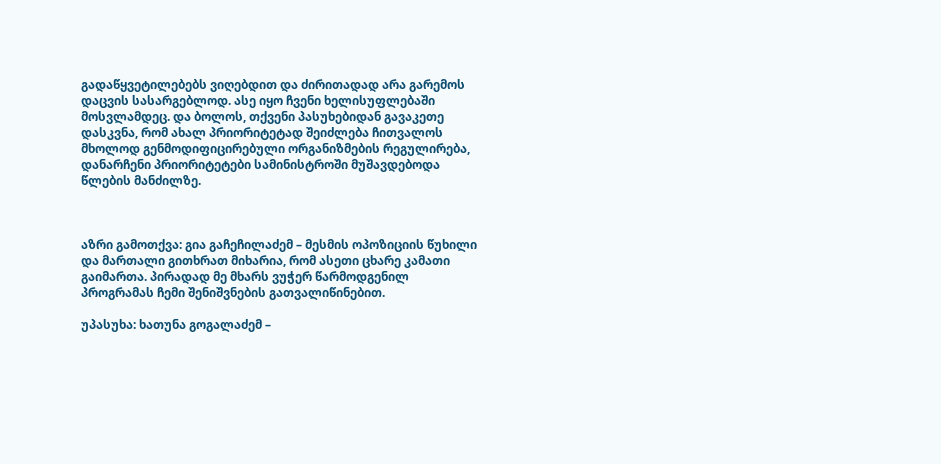გადაწყვეტილებებს ვიღებდით და ძირითადად არა გარემოს დაცვის სასარგებლოდ. ასე იყო ჩვენი ხელისუფლებაში მოსვლამდეც. და ბოლოს, თქვენი პასუხებიდან გავაკეთე დასკვნა, რომ ახალ პრიორიტეტად შეიძლება ჩითვალოს მხოლოდ გენმოდიფიცირებული ორგანიზმების რეგულირება, დანარჩენი პრიორიტეტები სამინისტროში მუშავდებოდა წლების მანძილზე.



აზრი გამოთქვა: გია გაჩეჩილაძემ – მესმის ოპოზიციის წუხილი და მართალი გითხრათ მიხარია, რომ ასეთი ცხარე კამათი გაიმართა. პირადად მე მხარს ვუჭერ წარმოდგენილ პროგრამას ჩემი შენიშვნების გათვალიწინებით.

უპასუხა: ხათუნა გოგალაძემ –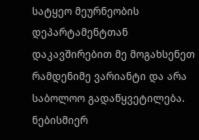სატყეო მეურნეობის დეპარტამენტთან დაკავშირებით მე მოგახსენეთ რამდენიმე ვარიანტი და არა საბოლოო გადაწყვეტილება. ნებისმიერ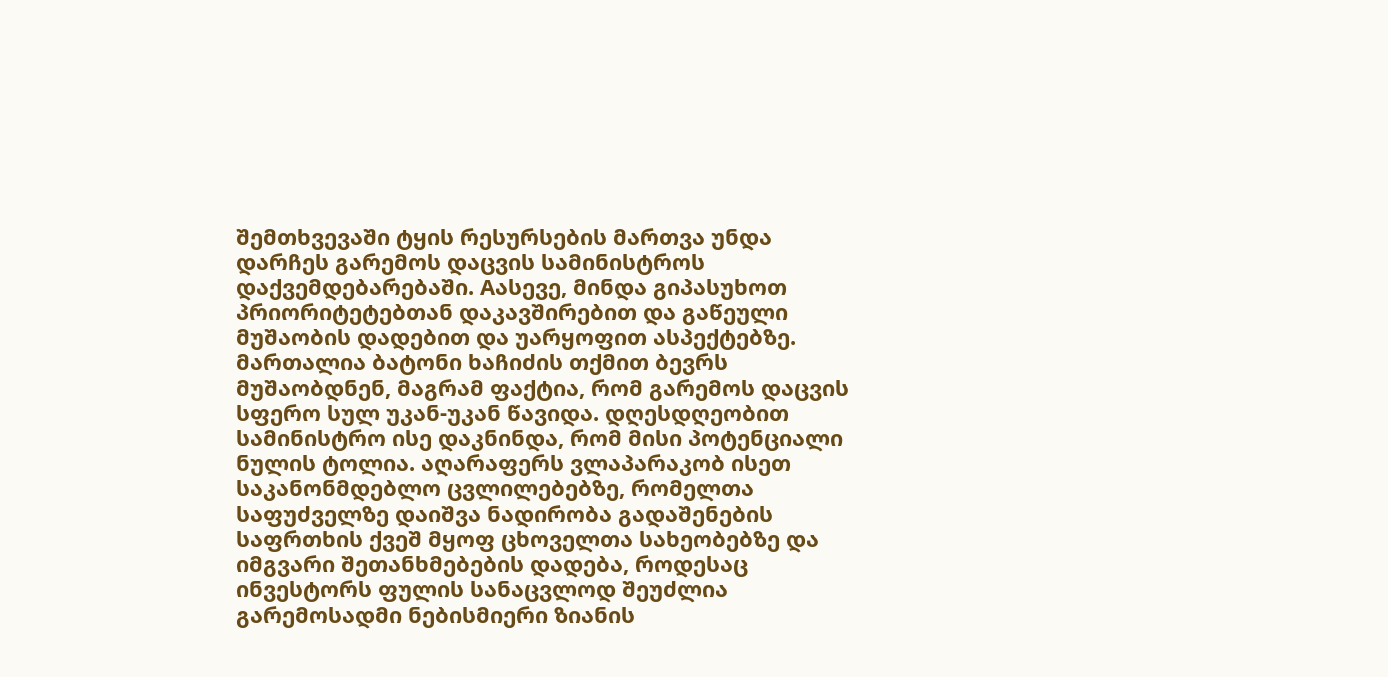შემთხვევაში ტყის რესურსების მართვა უნდა დარჩეს გარემოს დაცვის სამინისტროს დაქვემდებარებაში. Aასევე, მინდა გიპასუხოთ პრიორიტეტებთან დაკავშირებით და გაწეული მუშაობის დადებით და უარყოფით ასპექტებზე. მართალია ბატონი ხაჩიძის თქმით ბევრს მუშაობდნენ, მაგრამ ფაქტია, რომ გარემოს დაცვის სფერო სულ უკან-უკან წავიდა. დღესდღეობით სამინისტრო ისე დაკნინდა, რომ მისი პოტენციალი ნულის ტოლია. აღარაფერს ვლაპარაკობ ისეთ საკანონმდებლო ცვლილებებზე, რომელთა საფუძველზე დაიშვა ნადირობა გადაშენების საფრთხის ქვეშ მყოფ ცხოველთა სახეობებზე და იმგვარი შეთანხმებების დადება, როდესაც ინვესტორს ფულის სანაცვლოდ შეუძლია გარემოსადმი ნებისმიერი ზიანის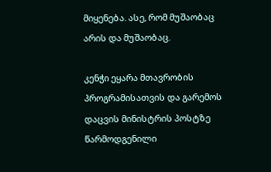მიყენება. ასე, რომ მუშაობაც არის და მუშაობაც.

კენჭი ეყარა მთავრობის პროგრამისათვის და გარემოს დაცვის მინისტრის პოსტზე წარმოდგენილი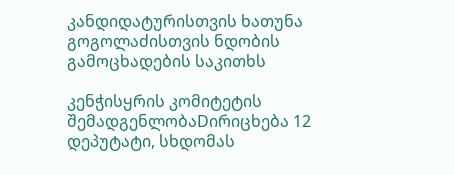კანდიდატურისთვის ხათუნა გოგოლაძისთვის ნდობის გამოცხადების საკითხს

კენჭისყრის კომიტეტის შემადგენლობაDირიცხება 12 დეპუტატი, სხდომას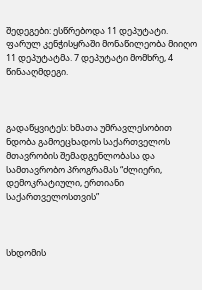შედეგები: ესწრებოდა 11 დეპუტატი. ფარულ კენჭისყრაში მონაწილეობა მიიღო 11 დეპუტატმა. 7 დეპუტატი მომხრე, 4 წინააღმდეგი.



გადაწყვიტეს: ხმათა უმრავლესობით ნდობა გამოეცხადოს საქართველოს მთავრობის შემადგენლობასა და სამთავრობო პროგრამას “ძლიერი, დემოკრატიული, ერთიანი საქართველოსთვის”



სხდომის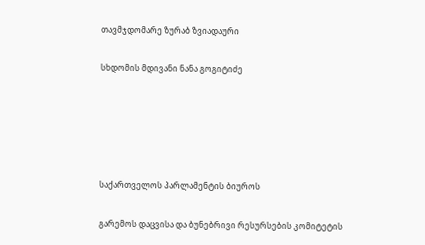თავმჯდომარე ზურაბ ზვიადაური

სხდომის მდივანი ნანა გოგიტიძე





საქართველოს პარლამენტის ბიუროს

გარემოს დაცვისა და ბუნებრივი რესურსების კომიტეტის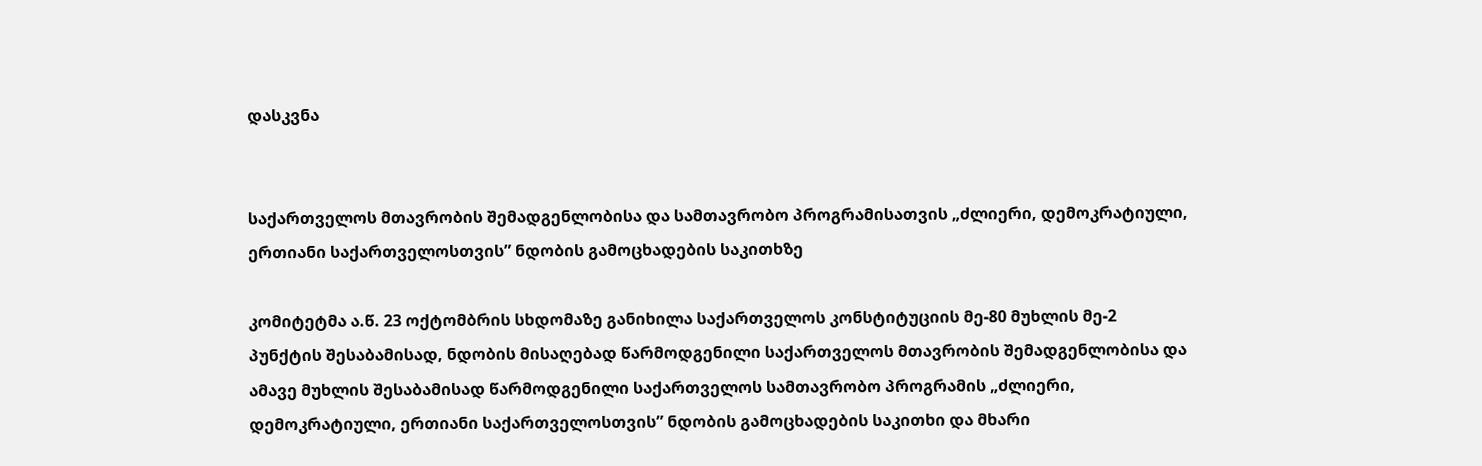დასკვნა


საქართველოს მთავრობის შემადგენლობისა და სამთავრობო პროგრამისათვის „ძლიერი, დემოკრატიული, ერთიანი საქართველოსთვის” ნდობის გამოცხადების საკითხზე

კომიტეტმა ა.წ. 23 ოქტომბრის სხდომაზე განიხილა საქართველოს კონსტიტუციის მე-80 მუხლის მე-2 პუნქტის შესაბამისად, ნდობის მისაღებად წარმოდგენილი საქართველოს მთავრობის შემადგენლობისა და ამავე მუხლის შესაბამისად წარმოდგენილი საქართველოს სამთავრობო პროგრამის „ძლიერი, დემოკრატიული, ერთიანი საქართველოსთვის” ნდობის გამოცხადების საკითხი და მხარი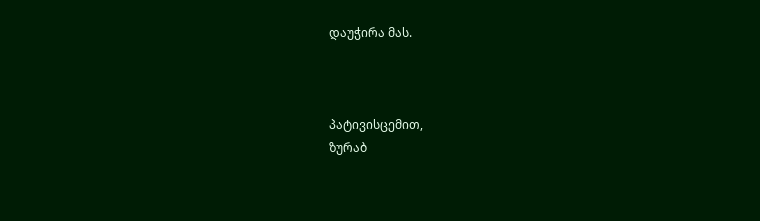დაუჭირა მას.



პატივისცემით,
ზურაბ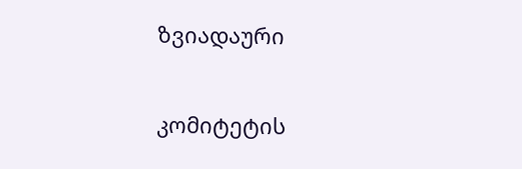ზვიადაური

კომიტეტის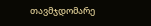თავმჯდომარე